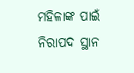ମହିଳାଙ୍କ ପାଇଁ ନିରାପଦ ସ୍ଥାନ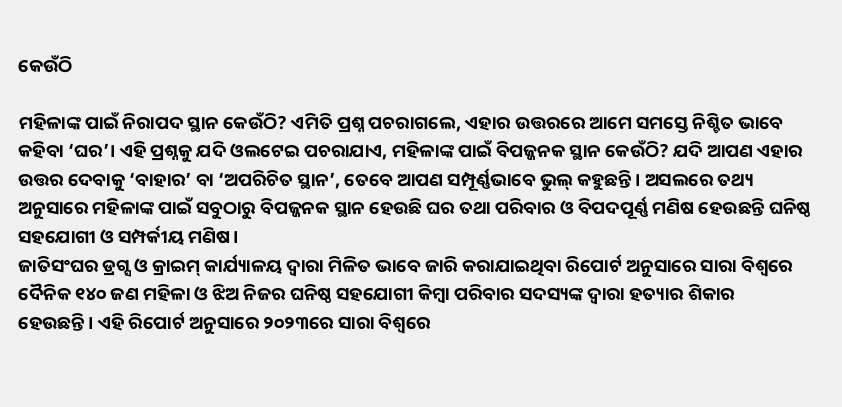କେଉଁଠି

ମହିଳାଙ୍କ ପାଇଁ ନିରାପଦ ସ୍ଥାନ କେଉଁଠି? ଏମିତି ପ୍ରଶ୍ନ ପଚରାଗଲେ, ଏହାର ଉତ୍ତରରେ ଆମେ ସମସ୍ତେ ନିଶ୍ଚିତ ଭାବେ କହିବା ‘ଘର’। ଏହି ପ୍ରଶ୍ନକୁ ଯଦି ଓଲଟେଇ ପଚରାଯାଏ, ମହିଳାଙ୍କ ପାଇଁ ବିପଜ୍ଜନକ ସ୍ଥାନ କେଉଁଠି? ଯଦି ଆପଣ ଏହାର ଉତ୍ତର ଦେବାକୁ ‘ବାହାର’ ବା ‘ଅପରିଚିତ ସ୍ଥାନ’, ତେବେ ଆପଣ ସମ୍ପୂର୍ଣ୍ଣଭାବେ ଭୁଲ୍‌ କହୁଛନ୍ତି। ଅସଲରେ ତଥ୍ୟ ଅନୁସାରେ ମହିଳାଙ୍କ ପାଇଁ ସବୁଠାରୁ ବିପଜ୍ଜନକ ସ୍ଥାନ ହେଉଛି ଘର ତଥା ପରିବାର ଓ ବିପଦପୂର୍ଣ୍ଣ ମଣିଷ ହେଉଛନ୍ତି ଘନିଷ୍ଠ ସହଯୋଗୀ ଓ ସମ୍ପର୍କୀୟ ମଣିଷ।
ଜାତିସଂଘର ଡ୍ରଗ୍ସ ଓ କ୍ରାଇମ୍‌ କାର୍ଯ୍ୟାଳୟ ଦ୍ୱାରା ମିଳିତ ଭାବେ ଜାରି କରାଯାଇଥିବା ରିପୋର୍ଟ ଅନୁସାରେ ସାରା ବିଶ୍ୱରେ ଦୈନିକ ୧୪୦ ଜଣ ମହିଳା ଓ ଝିଅ ନିଜର ଘନିଷ୍ଠ ସହଯୋଗୀ କିମ୍ବା ପରିବାର ସଦସ୍ୟଙ୍କ ଦ୍ୱାରା ହତ୍ୟାର ଶିକାର ହେଉଛନ୍ତି। ଏହି ରିପୋର୍ଟ ଅନୁସାରେ ୨୦୨୩ରେ ସାରା ବିଶ୍ୱରେ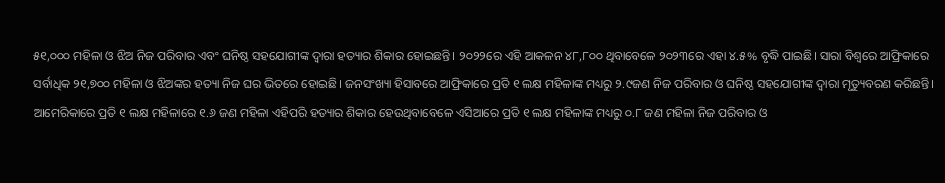୫୧,୦୦୦ ମହିଳା ଓ ଝିଅ ନିଜ ପରିବାର ଏବଂ ଘନିଷ୍ଠ ସହଯୋଗୀଙ୍କ ଦ୍ୱାରା ହତ୍ୟାର ଶିକାର ହୋଇଛନ୍ତି। ୨୦୨୨ରେ ଏହି ଆକଳନ ୪୮,୮୦୦ ଥିବାବେଳେ ୨୦୨୩ରେ ଏହା ୪.୫% ବୃଦ୍ଧି ପାଇଛି। ସାରା ବିଶ୍ୱରେ ଆଫ୍ରିକାରେ ସର୍ବାଧିକ ୨୧,୭୦୦ ମହିଳା ଓ ଝିଅଙ୍କର ହତ୍ୟା ନିଜ ଘର ଭିତରେ ହୋଇଛି। ଜନସଂଖ୍ୟା ହିସାବରେ ଆଫ୍ରିକାରେ ପ୍ରତି ୧ ଲକ୍ଷ ମହିଳାଙ୍କ ମଧ୍ୟରୁ ୨.୯ଜଣ ନିଜ ପରିବାର ଓ ଘନିଷ୍ଠ ସହଯୋଗୀଙ୍କ ଦ୍ୱାରା ମୃତ୍ୟୁବରଣ କରିଛନ୍ତି। ଆମେରିକାରେ ପ୍ରତି ୧ ଲକ୍ଷ ମହିଳାରେ ୧.୬ ଜଣ ମହିଳା ଏହିପରି ହତ୍ୟାର ଶିକାର ହେଉଥିବାବେଳେ ଏସିଆରେ ପ୍ରତି ୧ ଲକ୍ଷ ମହିଳାଙ୍କ ମଧ୍ୟରୁ ୦.୮ ଜଣ ମହିଳା ନିଜ ପରିବାର ଓ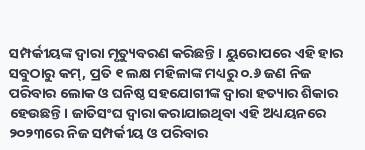ସମ୍ପର୍କୀୟଙ୍କ ଦ୍ୱାରା ମୃତ୍ୟୁବରଣ କରିଛନ୍ତି। ୟୁରୋପରେ ଏହି ହାର ସବୁଠାରୁ କମ୍‌, ପ୍ରତି ୧ ଲକ୍ଷ ମହିଳାଙ୍କ ମଧ୍ୟରୁ ୦.୬ ଜଣ ନିଜ ପରିବାର ଲୋକ ଓ ଘନିଷ୍ଠ ସହଯୋଗୀଙ୍କ ଦ୍ୱାରା ହତ୍ୟାର ଶିକାର ହେଉଛନ୍ତି। ଜାତିସଂଘ ଦ୍ୱାରା କରାଯାଇଥିବା ଏହି ଅଧ୍ୟୟନରେ ୨୦୨୩ରେ ନିଜ ସମ୍ପର୍କୀୟ ଓ ପରିବାର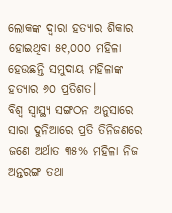ଲୋକଙ୍କ ଦ୍ୱାରା ହତ୍ୟାର ଶିକାର ହୋଇଥିବା ୫୧,୦୦୦ ମହିଳା ହେଉଛନ୍ତି ସମୁଦାୟ ମହିଳାଙ୍କ ହତ୍ୟାର ୬୦ ପ୍ରତିଶତ।
ବିଶ୍ୱ ସ୍ବାସ୍ଥ୍ୟ ସଙ୍ଗଠନ ଅନୁସାରେ ସାରା ଦୁନିଆରେ ପ୍ରତି ତିନିଜଣରେ ଜଣେ ଅର୍ଥାତ ୩୫% ମହିଳା ନିଜ ଅନ୍ତରଙ୍ଗ ତଥା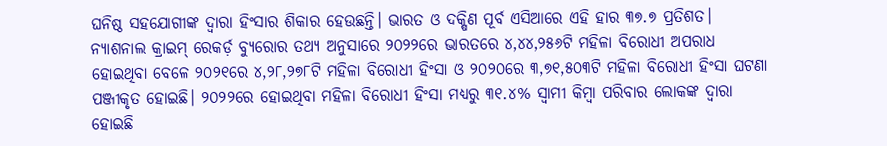ଘନିଷ୍ଠ ସହଯୋଗୀଙ୍କ ଦ୍ୱାରା ହିଂସାର ଶିକାର ହେଉଛନ୍ତି। ଭାରତ ଓ ଦକ୍ଷିଣ ପୂର୍ବ ଏସିଆରେ ଏହି ହାର ୩୭.୭ ପ୍ରତିଶତ। ନ୍ୟାଶନାଲ କ୍ରାଇମ୍‌ ରେକର୍ଡ଼ ବ୍ୟୁରୋର ତଥ୍ୟ ଅନୁସାରେ ୨୦୨୨ରେ ଭାରତରେ ୪,୪୪,୨୫୬ଟି ମହିଳା ବିରୋଧୀ ଅପରାଧ ହୋଇଥିବା ବେଳେ ୨୦୨୧ରେ ୪,୨୮,୨୭୮ଟି ମହିଳା ବିରୋଧୀ ହିଂସା ଓ ୨୦୨୦ରେ ୩,୭୧,୫୦୩ଟି ମହିଳା ବିରୋଧୀ ହିଂସା ଘଟଣା ପଞ୍ଜୀକୃତ ହୋଇଛି। ୨୦୨୨ରେ ହୋଇଥିବା ମହିଳା ବିରୋଧୀ ହିଂସା ମଧ୍ୟରୁ ୩୧.୪% ସ୍ବାମୀ କିମ୍ବା ପରିବାର ଲୋକଙ୍କ ଦ୍ୱାରା ହୋଇଛି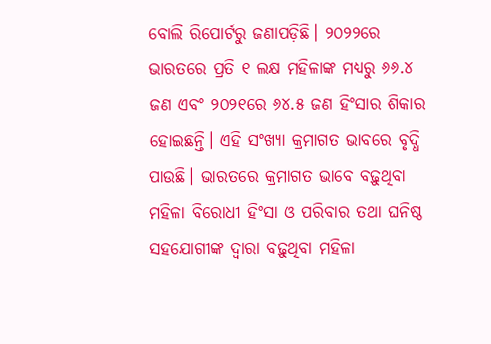ବୋଲି ରିପୋର୍ଟରୁ ଜଣାପଡ଼ିଛି। ୨୦୨୨ରେ ଭାରତରେ ପ୍ରତି ୧ ଲକ୍ଷ ମହିଳାଙ୍କ ମଧ୍ୟରୁ ୬୬.୪ ଜଣ ଏବଂ ୨୦୨୧ରେ ୬୪.୫ ଜଣ ହିଂସାର ଶିକାର ହୋଇଛନ୍ତି। ଏହି ସଂଖ୍ୟା କ୍ରମାଗତ ଭାବରେ ବୃଦ୍ଧି ପାଉଛି। ଭାରତରେ କ୍ରମାଗତ ଭାବେ ବଢ଼ୁଥିବା ମହିଳା ବିରୋଧୀ ହିଂସା ଓ ପରିବାର ତଥା ଘନିଷ୍ଠ ସହଯୋଗୀଙ୍କ ଦ୍ୱାରା ବଢ଼ୁଥିବା ମହିଳା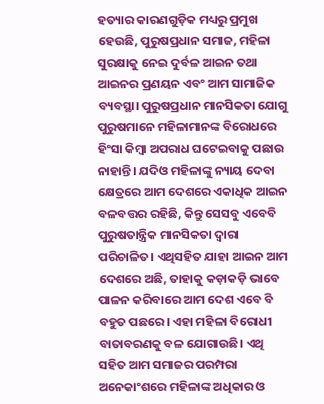ହତ୍ୟାର କାରଣଗୁଡ଼ିକ ମଧ୍ୟରୁ ପ୍ରମୁଖ ହେଉଛି, ପୁରୁଷପ୍ରଧାନ ସମାଜ, ମହିଳା ସୁରକ୍ଷାକୁ ନେଇ ଦୁର୍ବଳ ଆଇନ ତଥା ଆଇନର ପ୍ରଣୟନ ଏବଂ ଆମ ସାମାଜିକ ବ୍ୟବସ୍ଥା। ପୁରୁଷପ୍ରଧାନ ମାନସିକତା ଯୋଗୁ ପୁରୁଷମାନେ ମହିଳାମାନଙ୍କ ବିରୋଧରେ ହିଂସା କିମ୍ବା ଅପରାଧ ଘଟେଇବାକୁ ପଛାଉ ନାହାନ୍ତି। ଯଦିଓ ମହିଳାଙ୍କୁ ନ୍ୟାୟ ଦେବା କ୍ଷେତ୍ରରେ ଆମ ଦେଶରେ ଏକାଧିକ ଆଇନ ବଳବତ୍ତର ରହିଛି, କିନ୍ତୁ ସେସବୁ ଏବେବି ପୁରୁଷତାନ୍ତ୍ରିକ ମାନସିକତା ଦ୍ୱାରା ପରିଚାଳିତ। ଏଥିସହିତ ଯାହା ଆଇନ ଆମ ଦେଶରେ ଅଛି, ତାହାକୁ କଡ଼ାକଡ଼ି ଭାବେ ପାଳନ କରିବାରେ ଆମ ଦେଶ ଏବେ ବି ବହୁତ ପଛରେ। ଏହା ମହିଳା ବିରୋଧୀ ବାତାବରଣକୁ ବଳ ଯୋଗାଉଛି। ଏଥି ସହିତ ଆମ ସମାଜର ପରମ୍ପରା ଅନେକାଂଶରେ ମହିଳାଙ୍କ ଅଧିକାର ଓ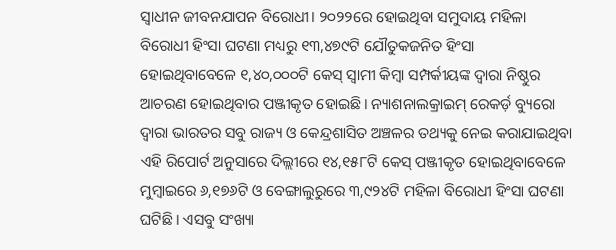ସ୍ବାଧୀନ ଜୀବନଯାପନ ବିରୋଧୀ। ୨୦୨୨ରେ ହୋଇଥିବା ସମୁଦାୟ ମହିଳା ବିରୋଧୀ ହିଂସା ଘଟଣା ମଧ୍ୟରୁ ୧୩,୪୭୯ଟି ଯୌତୁକଜନିତ ହିଂସା ହୋଇଥିବାବେଳେ ୧,୪୦,୦୦୦ଟି କେସ୍‌ ସ୍ବାମୀ କିମ୍ବା ସମ୍ପର୍କୀୟଙ୍କ ଦ୍ୱାରା ନିଷ୍ଠୁର ଆଚରଣ ହୋଇଥିବାର ପଞ୍ଜୀକୃତ ହୋଇଛି। ନ୍ୟାଶନାଲକ୍ରାଇମ୍‌ ରେକର୍ଡ଼ ବ୍ୟୁରୋ ଦ୍ୱାରା ଭାରତର ସବୁ ରାଜ୍ୟ ଓ କେନ୍ଦ୍ରଶାସିତ ଅଞ୍ଚଳର ତଥ୍ୟକୁ ନେଇ କରାଯାଇଥିବା ଏହି ରିପୋର୍ଟ ଅନୁସାରେ ଦିଲ୍ଲୀରେ ୧୪,୧୫୮ଟି କେସ୍‌ ପଞ୍ଜୀକୃତ ହୋଇଥିବାବେଳେ ମୁମ୍ବାଇରେ ୬,୧୭୬ଟି ଓ ବେଙ୍ଗାଲୁରୁରେ ୩,୯୨୪ଟି ମହିଳା ବିରୋଧୀ ହିଂସା ଘଟଣା ଘଟିଛି। ଏସବୁ ସଂଖ୍ୟା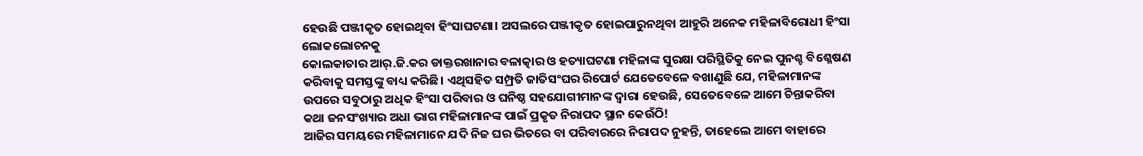ହେଉଛି ପଞ୍ଜୀକୃତ ହୋଇଥିବା ହିଂସାଘଟଣା। ଅସଲରେ ପଞ୍ଜୀକୃତ ହୋଇପାରୁନଥିବା ଆହୁରି ଅନେକ ମହିଳାବିରୋଧୀ ହିଂସା ଲୋକଲୋଚନକୁ
କୋଲକାତାର ଆର୍‌.ଜି.କର ଡାକ୍ତରଖାନାର ବଳାତ୍କାର ଓ ହତ୍ୟାଘଟଣା ମହିଳାଙ୍କ ସୁରକ୍ଷା ପରିସ୍ଥିତିକୁ ନେଇ ପୁନଶ୍ଚ ବିଶ୍ଳେଷଣ କରିବାକୁ ସମସ୍ତଙ୍କୁ ବାଧ୍ୟ କରିଛି। ଏଥିସହିତ ସମ୍ପ୍ରତି ଜାତିସଂଘର ରିପୋର୍ଟ ଯେତେବେଳେ ବଖାଣୁଛି ଯେ, ମହିଳାମାନଙ୍କ ଉପରେ ସବୁଠାରୁ ଅଧିକ ହିଂସା ପରିବାର ଓ ଘନିଷ୍ଠ ସହଯୋଗୀମାନଙ୍କ ଦ୍ୱାରା ହେଉଛି, ସେତେବେଳେ ଆମେ ଚିନ୍ତାକରିବା କଥା ଜନସଂଖ୍ୟାର ଅଧା ଭାଗ ମହିଳାମାନଙ୍କ ପାଇଁ ପ୍ରକୃତ ନିରାପଦ ସ୍ଥାନ କେଉଁଠି!
ଆଜିର ସମୟରେ ମହିଳାମାନେ ଯଦି ନିଜ ଘର ଭିତରେ ବା ପରିବାରରେ ନିରାପଦ ନୁହନ୍ତି, ତାହେଲେ ଆମେ ବାହାରେ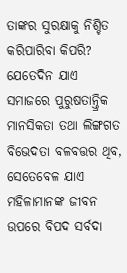ତାଙ୍କର ସୁରକ୍ଷାକୁ ନିଶ୍ଚିତ କରିପାରିବା କିପରି? ଯେତେଦିନ ଯାଏ ସମାଜରେ ପୁରୁଷତାନ୍ତ୍ରିକ ମାନସିକତା ତଥା ଲିଙ୍ଗଗତ ବିଭେଦତା ବଳବତ୍ତର ଥିବ, ସେତେବେଳ ଯାଏ ମହିଳାମାନଙ୍କ ଜୀବନ ଉପରେ ବିପଦ ସର୍ବଦା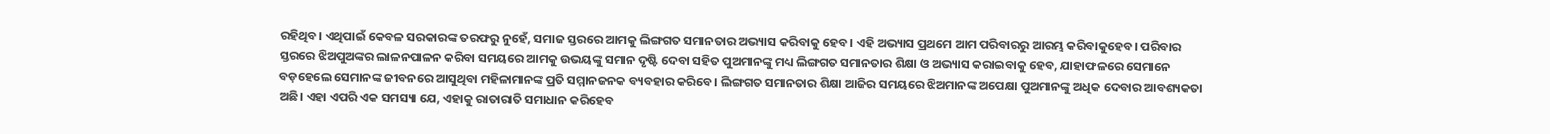ରହିଥିବ। ଏଥିପାଇଁ କେବଳ ସରକାରଙ୍କ ତରଫରୁ ନୁହେଁ, ସମାଜ ସ୍ତରରେ ଆମକୁ ଲିଙ୍ଗଗତ ସମାନତାର ଅଭ୍ୟାସ କରିବାକୁ ହେବ। ଏହି ଅଭ୍ୟାସ ପ୍ରଥମେ ଆମ ପରିବାରରୁ ଆରମ୍ଭ କରିବାକୁହେବ। ପରିବାର ସ୍ତରରେ ଝିଅପୁଅଙ୍କର ଲାଳନପାଳନ କରିବା ସମୟରେ ଆମକୁ ଉଭୟଙ୍କୁ ସମାନ ଦୃଷ୍ଟି ଦେବା ସହିତ ପୁଅମାନଙ୍କୁ ମଧ୍ୟ ଲିଙ୍ଗଗତ ସମାନତାର ଶିକ୍ଷା ଓ ଅଭ୍ୟାସ କରାଇବାକୁ ହେବ, ଯାହାଫଳରେ ସେମାନେ ବଡ଼ହେଲେ ସେମାନଙ୍କ ଜୀବନରେ ଆସୁଥିବା ମହିଳାମାନଙ୍କ ପ୍ରତି ସମ୍ମାନଜନକ ବ୍ୟବହାର କରିବେ। ଲିଙ୍ଗଗତ ସମାନତାର ଶିକ୍ଷା ଆଜିର ସମୟରେ ଝିଅମାନଙ୍କ ଅପେକ୍ଷା ପୁଅମାନଙ୍କୁ ଅଧିକ ଦେବାର ଆବଶ୍ୟକତା ଅଛି। ଏହା ଏପରି ଏକ ସମସ୍ୟା ଯେ, ଏହାକୁ ରାତାରାତି ସମାଧାନ କରିହେବ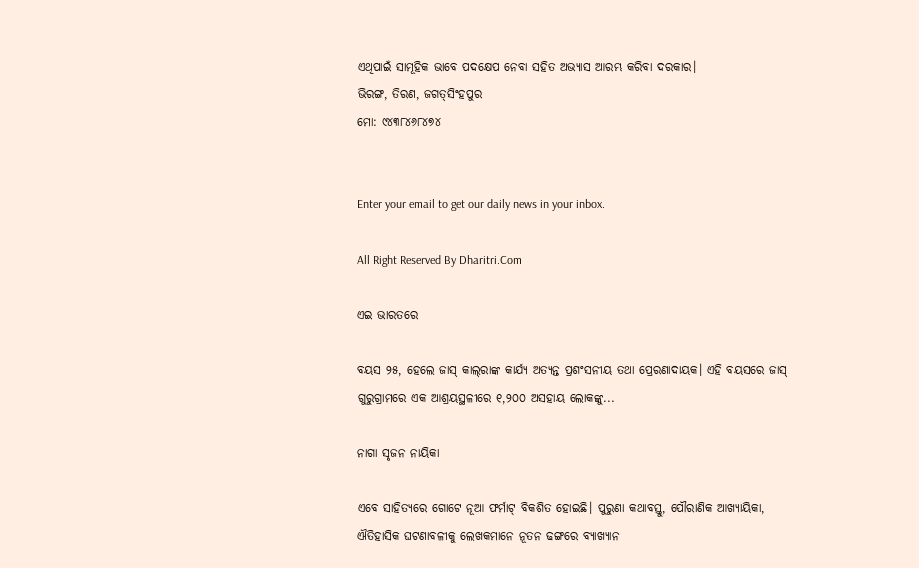ଏଥିପାଇଁ ସାମୂହିକ ଭାବେ ପଦକ୍ଷେପ ନେବା ସହିତ ଅଭ୍ୟାସ ଆରମ୍ଭ କରିବା ଦରକାର।
ଭିରଙ୍ଗ, ତିରଣ, ଜଗତ୍‌ସିଂହପୁର
ମୋ: ୯୪୩୮୪୬୮୪୭୪


Enter your email to get our daily news in your inbox.

All Right Reserved By Dharitri.Com

ଏଇ ଭାରତରେ

ବୟସ ୨୫, ହେଲେ ଜାସ୍‌ କାଲ୍‌ରାଙ୍କ କାର୍ଯ୍ୟ ଅତ୍ୟନ୍ତ ପ୍ରଶଂସନୀୟ ତଥା ପ୍ରେରଣାଦାୟକ। ଏହି ବୟସରେ ଜାସ୍‌ ଗୁରୁଗ୍ରାମରେ ଏକ ଆଶ୍ରୟସ୍ଥଳୀରେ ୧,୨୦୦ ଅସହାୟ ଲୋକଙ୍କୁ...

ନାଗା ସୃଜନ ନାୟିକା

ଏବେ ସାହିତ୍ୟରେ ଗୋଟେ ନୂଆ ଫର୍ମାଟ୍‌ ବିକଶିତ ହୋଇଛି। ପୁରୁଣା କଥାବସ୍ତୁ, ପୌରାଣିକ ଆଖ୍ୟାୟିକା, ଐତିହାସିକ ଘଟଣାବଳୀକୁ ଲେଖକମାନେ ନୂତନ ଢଙ୍ଗରେ ବ୍ୟାଖ୍ୟାନ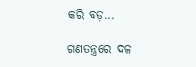କରି ବଡ଼...

ଗଣତନ୍ତ୍ରରେ ଦଳ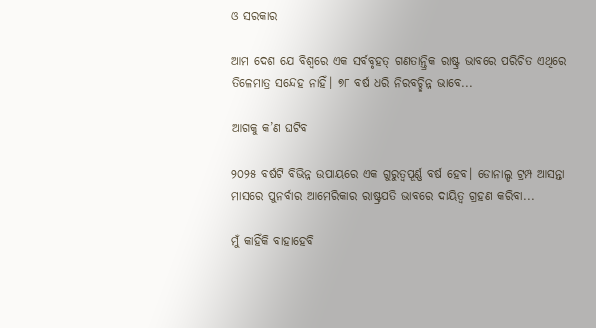ଓ ସରକାର

ଆମ ଦେଶ ଯେ ବିଶ୍ୱରେ ଏକ ସର୍ବବୃହତ୍‌ ଗଣତାନ୍ତ୍ରିକ ରାଷ୍ଟ୍ର ଭାବରେ ପରିଚିତ ଏଥିରେ ତିଳେମାତ୍ର ସନ୍ଦେହ ନାହିଁ। ୭୮ ବର୍ଷ ଧରି ନିରବଚ୍ଛିନ୍ନ ଭାବେ...

ଆଗକୁ କ’ଣ ଘଟିବ

୨୦୨୫ ବର୍ଷଟି ବିଭିନ୍ନ ଉପାୟରେ ଏକ ଗୁରୁତ୍ୱପୂର୍ଣ୍ଣ ବର୍ଷ ହେବ। ଡୋନାଲ୍ଡ ଟ୍ରମ୍ପ ଆସନ୍ତା ମାସରେ ପୁନର୍ବାର ଆମେରିକାର ରାଷ୍ଟ୍ରପତି ଭାବରେ ଦାୟିତ୍ୱ ଗ୍ରହଣ କରିବା...

ମୁଁ କାହିଁକି ବାହାହେବି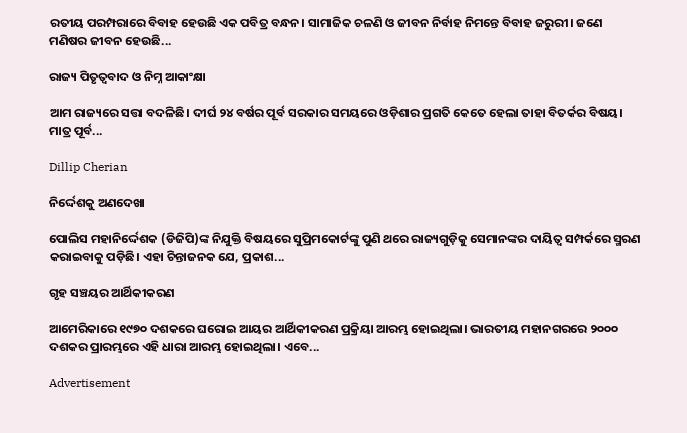ରତୀୟ ପରମ୍ପରାରେ ବିବାହ ହେଉଛି ଏକ ପବିତ୍ର ବନ୍ଧନ। ସାମାଜିକ ଚଳଣି ଓ ଜୀବନ ନିର୍ବାହ ନିମନ୍ତେ ବିବାହ ଜରୁରୀ। ଜଣେ ମଣିଷର ଜୀବନ ହେଉଛି...

ରାଜ୍ୟ ପିତୃତ୍ୱବାଦ ଓ ନିମ୍ନ ଆକାଂକ୍ଷା

ଆମ ରାଜ୍ୟରେ ସତ୍ତା ବଦଳିଛି। ଦୀର୍ଘ ୨୪ ବର୍ଷର ପୂର୍ବ ସରକାର ସମୟରେ ଓଡ଼ିଶାର ପ୍ରଗତି କେତେ ହେଲା ତାହା ବିତର୍କର ବିଷୟ। ମାତ୍ର ପୂର୍ବ...

Dillip Cherian

ନିର୍ଦ୍ଦେଶକୁ ଅଣଦେଖା

ପୋଲିସ ମହାନିର୍ଦ୍ଦେଶକ (ଡିଜିପି)ଙ୍କ ନିଯୁକ୍ତି ବିଷୟରେ ସୁପ୍ରିମକୋର୍ଟଙ୍କୁ ପୁଣି ଥରେ ରାଜ୍ୟଗୁଡ଼ିକୁ ସେମାନଙ୍କର ଦାୟିତ୍ୱ ସମ୍ପର୍କରେ ସ୍ମରଣ କରାଇବାକୁ ପଡ଼ିଛି। ଏହା ଚିନ୍ତାଜନକ ଯେ, ପ୍ରକାଶ...

ଗୃହ ସଞ୍ଚୟର ଆର୍ଥିକୀକରଣ

ଆମେରିକାରେ ୧୯୭୦ ଦଶକରେ ଘରୋଇ ଆୟର ଆର୍ଥିକୀକରଣ ପ୍ରକ୍ରିୟା ଆରମ୍ଭ ହୋଇଥିଲା। ଭାରତୀୟ ମହାନଗରରେ ୨୦୦୦ ଦଶକର ପ୍ରାରମ୍ଭରେ ଏହି ଧାରା ଆରମ୍ଭ ହୋଇଥିଲା। ଏବେ...

Advertisement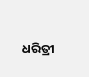ଧରିତ୍ରୀ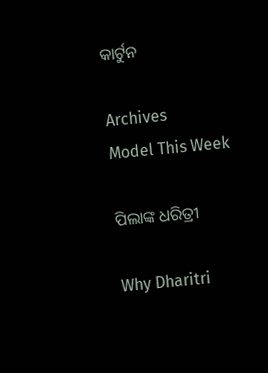କାର୍ଟୁନ

Archives
Model This Week

ପିଲାଙ୍କ ଧରିତ୍ରୀ

Why Dharitri